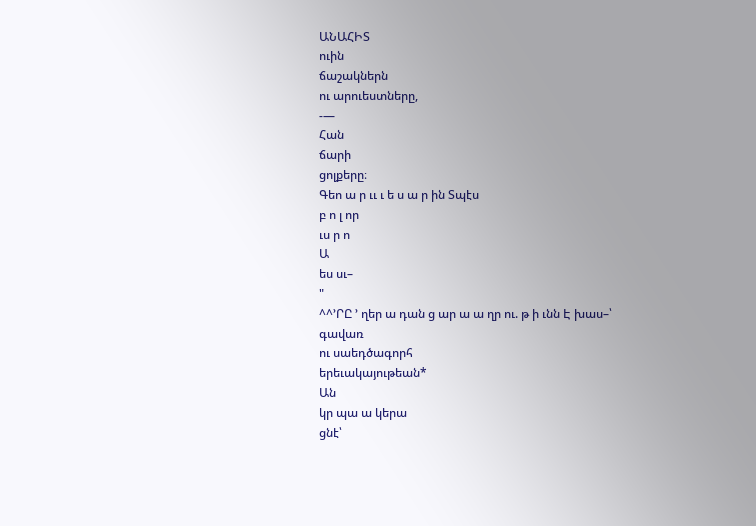ԱՆԱՀԻՏ
ուին
ճաշակներն
ու արուեստները,
-—
Հան
ճարի
ցոլքերը։
Գեո ա ր ււ ւ ե ս ա ր ին Տպէս
բ ո լ որ
ւս ր ո
Ա
ես սւ–
"
^^՚ՐԸ ՚ ղեր ա դան ց ար ա ա ղր ու. թ ի ւնն Է խաս–՝
գավառ
ու սաեդծագորհ
երեւակայութեան*
Ան
կր պա ա կերա
ցնէ՝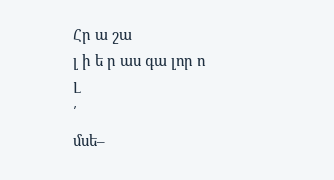Հր ա շա
լ ի ե ր աս գա լոր ո
Լ
՛
մսե–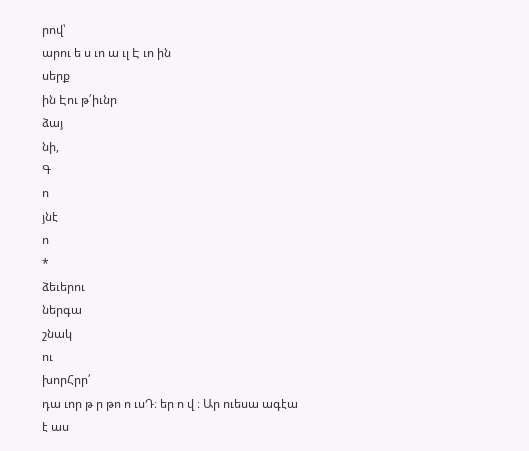րով՝
արու ե ս ւո ա ւլ Է ւո ին
սերք
ին Էու թ՛իւնր
ձայ
նի,
Գ
ո
յնէ
ո
*
ձեւերու
ներգա
շնակ
ու
խորՀրր՛
դա ւոր թ ր թո ո ւսԴ։ եր ո վ ։ Ար ուեսա ագէա
է աս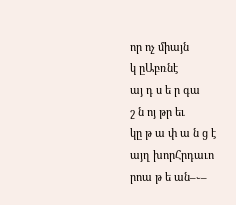որ ոչ միայն
կ ըԱբռնէ
այ դ ս ե ր գա
շ ն ոյ թր եւ
կը թ ա փ ա ն ց է
այղ խորՀրդաւո
րոա թ ե ան–֊–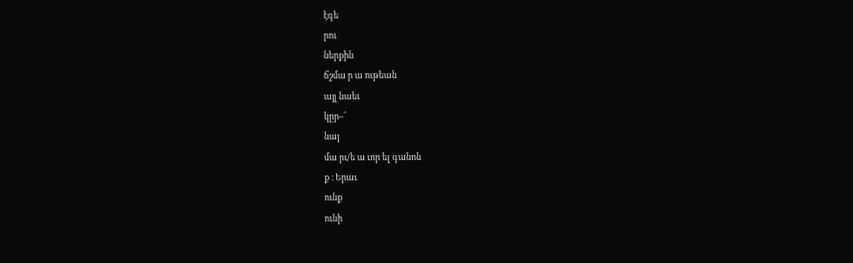էգե
րու
ներքին
ճշմա ր ա ութեան
այլ նաեւ
կըր–՛
նայ
մա րւ/ե ա ւոր ել գանոն
ք ։ Երաւ
ունք
ունի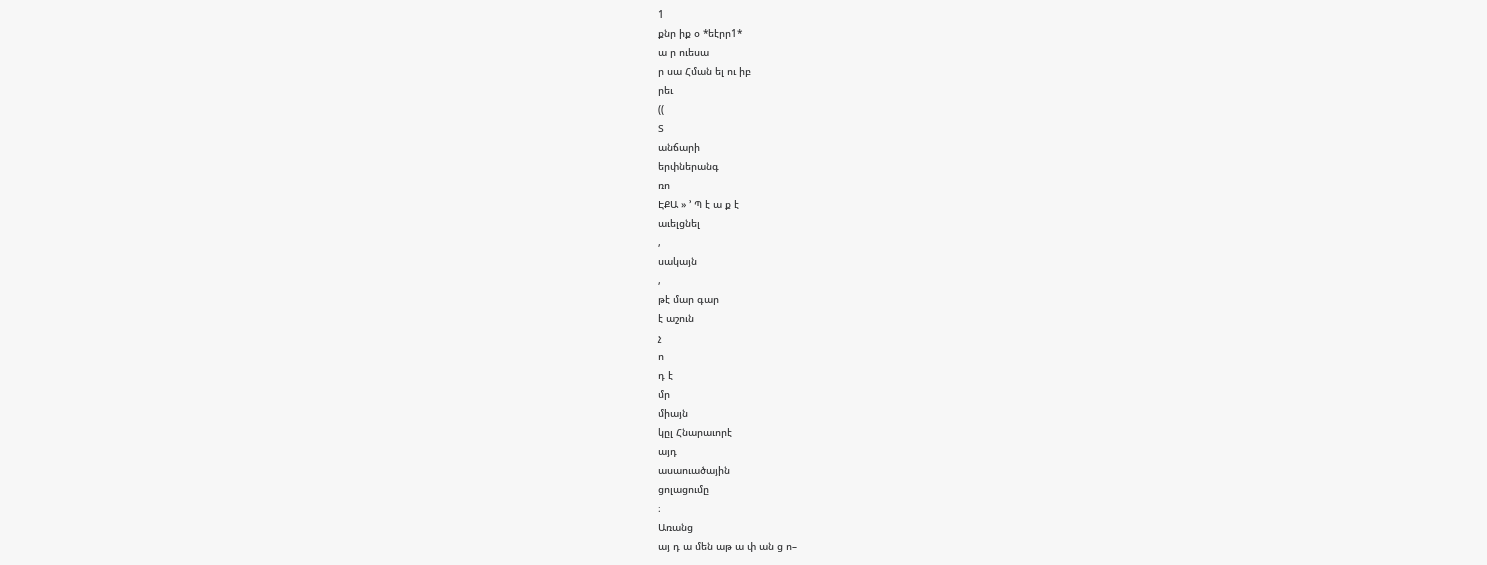1
քնր իք օ *եէրր1*
ա ր ուեսա
ր սա Հման ել ու իբ
րեւ
((
Տ
անճարի
երփներանգ
ռո
ԷՔԱ » ՚ Պ է ա ք է
աւելցնել
,
սակայն
,
թէ մար գար
է աշուն
չ
ո
դ է
մր
միայն
կըլ Հնարաւորէ
այդ
ասաուածային
ցոլացումը
։
Առանց
այ դ ա մեն աթ ա փ ան ց ո–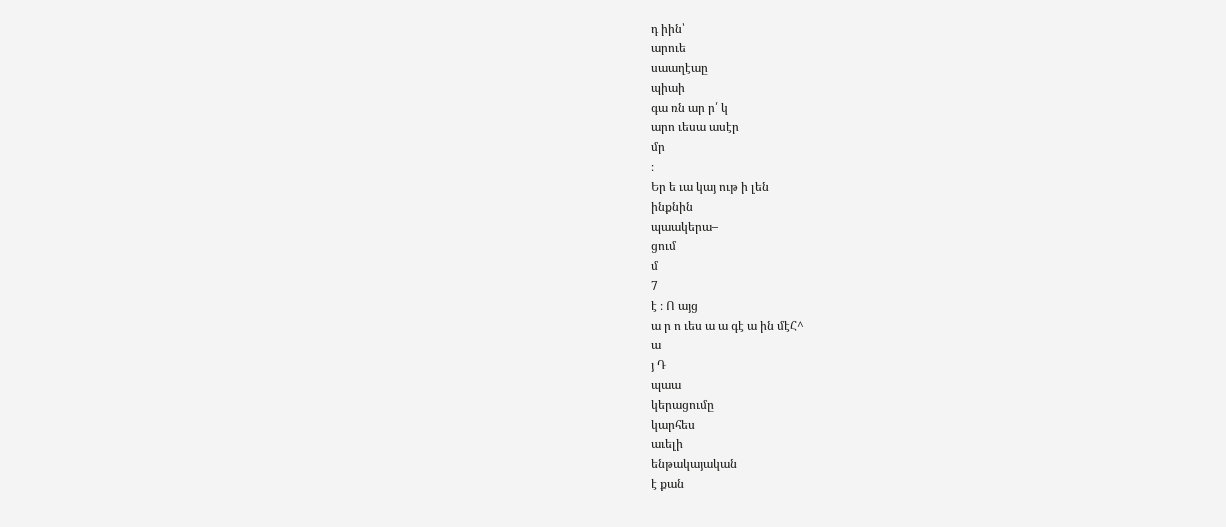դ իին՝
արուե
սաաղէաը
պիաի
գա ռն ար ր՛ կ
արո ւեսա ասէր
մր
։
Եր ե ւա կայ ութ ի լեն
ինքնին
պաակերա–
ցում
մ
7
է ։ Ո այց
ա ր ո ւես ա ա գէ ա ին մէՀ^
ա
յ Դ
պաա
կերացումը
կարհես
աւելի
ենթակայական
է քան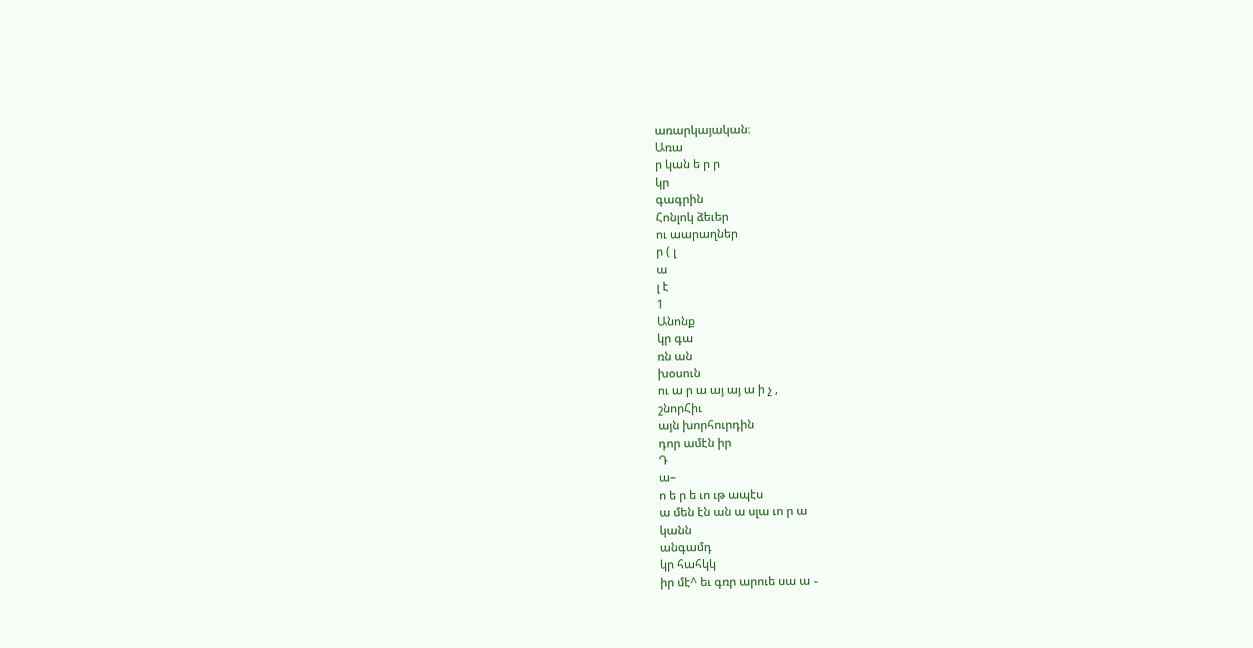առարկայական։
Առա
ր կան ե ր ր
կր
գագրին
Հոնլոկ ձեւեր
ու աարաղներ
ր ( լ
ա
լ է
1
Անոնք
կր գա
ռն ան
խօսուն
ու ա ր ա այ այ ա ի չ ,
շնորՀիւ
այն խորհուրդին
դոր ամէն իր
Դ
ա–
ո ե ր ե ւո ւթ ապէս
ա մեն էն ան ա սլա ւո ր ա
կանն
անգամդ
կր հահկկ
իր մէ^ եւ գռր արուե սա ա ֊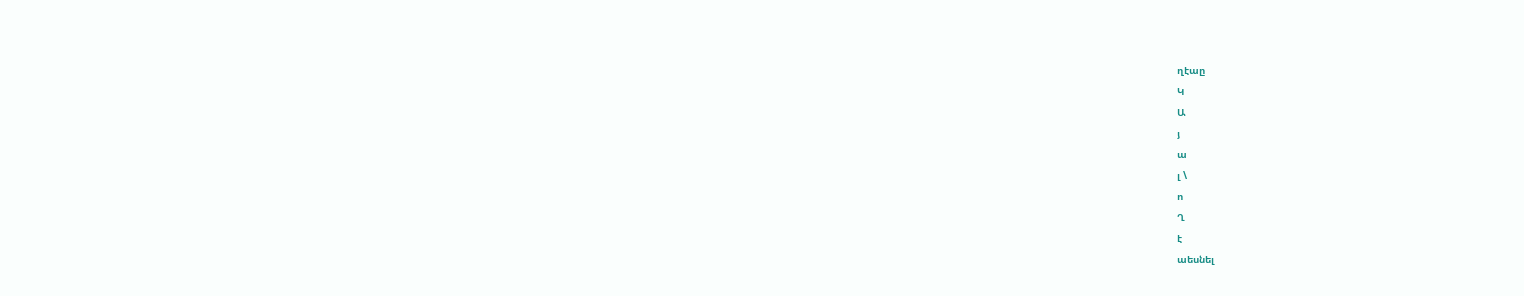ղէաը
Կ
Ա
յ
ա
լ \
ո
Ղ
է
աեսնել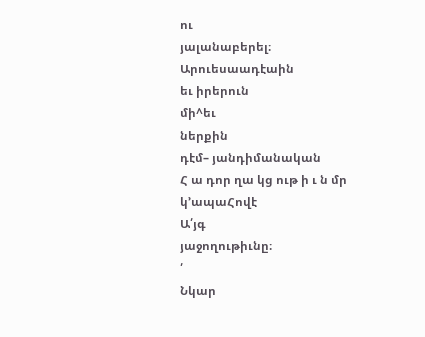ու
յալանաբերել։
Արուեսաադէաին
եւ իրերուն
մի^եւ
ներքին
դէմ– յանդիմանական
Հ ա դոր ղա կց ութ ի ւ ն մր
կ՚ապաՀովէ
Ա՛յգ
յաջողութիւնը։
՛
Նկար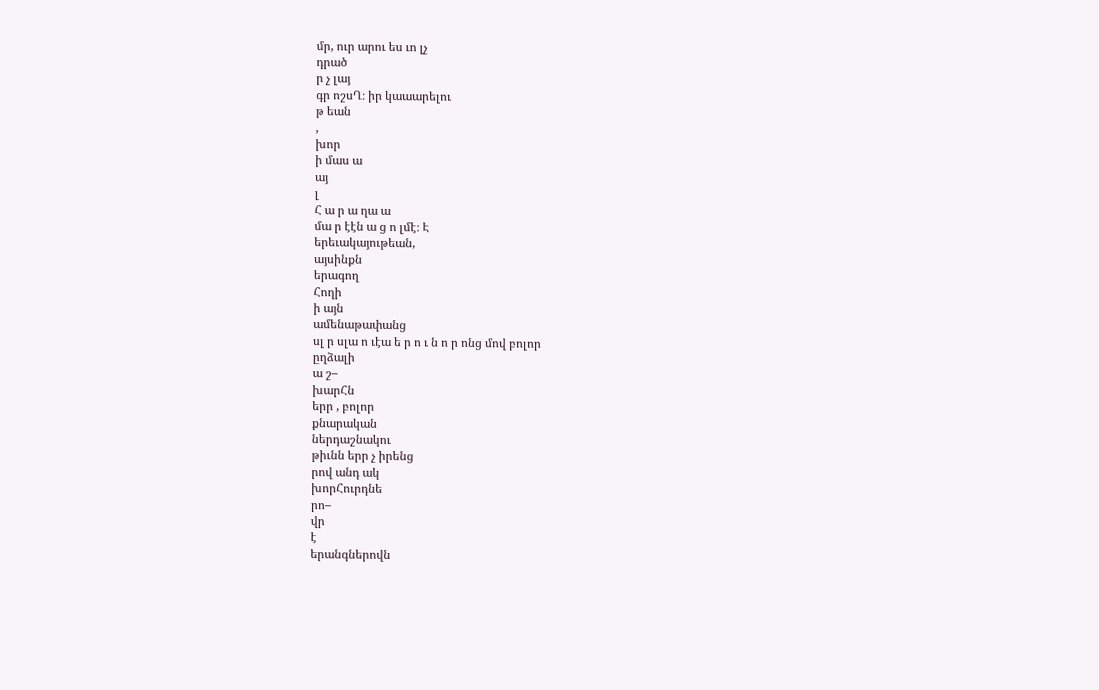մր, ուր արու ես ւո լչ
դրած
ր չ լայ
գր ոշսՂ։ իր կաաարելու
թ եան
,
խոր
ի մաս ա
այ
լ
Հ ա ր ա ղա ա
մա ր էէն ա ց ո լմէ։ Է
երեւակայութեան,
այսինքն
երագող
Հողի
ի այն
ամենաթափանց
սլ ր սլա ո ւէա ե ր ո ւ ն ո ր ոնց մով բոլոր
ըղձալի
ա շ–
խարՀն
երր , բոլոր
քնարական
ներդաշնակու
թիւնն երր չ իրենց
րով անդ ակ
խորՀուրդնե
րո–
վր
է
երանգներովն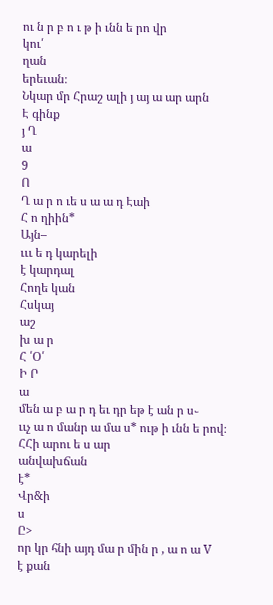ու ն ր բ ո ւ թ ի ւնն ե րո վր
կու՛
ղան
երեւան։
Նկար մր Հրաշ ալի յ այ ա ար արն
Է գինք
յ Ղ
ա
9
Ո
Ղ ա ր ո ւե ս ա ա դ Էաի
Հ ո ղիին*
Այն–
ւււ ե դ կարելի
է կարդալ
Հողե կան
Հսկայ
աշ
խ ա ր
Հ ՛Օ՛
Ի Ր
ա
մեն ա բ ա ր դ եւ դր եթ է ան ր ս֊
ււչ ա ո մանր ա մա ս* ութ ի ւնն ե րով։
ՀՀի արու ե ս ար
անվախճան
է*
Վր&ի
ս
Ը>
որ կր հնի այդ մա ր մին ր , ա ո ա V
է քան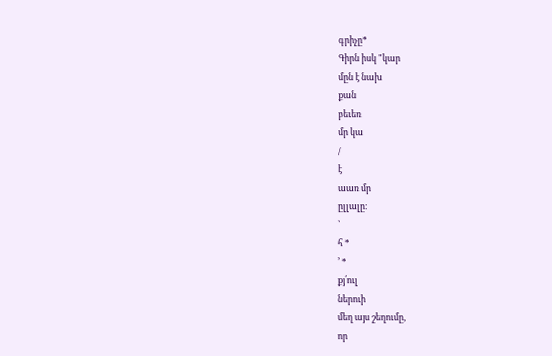գրիչը*
Գիրն իսկ "կար
մըն է նախ
քան
բեւեռ
մր կա
/
է
աառ մր
ըլլալը։
՝
հ *
՚ *
քյ՛ուլ
ներուի
մեղ այս շեղումը,
որ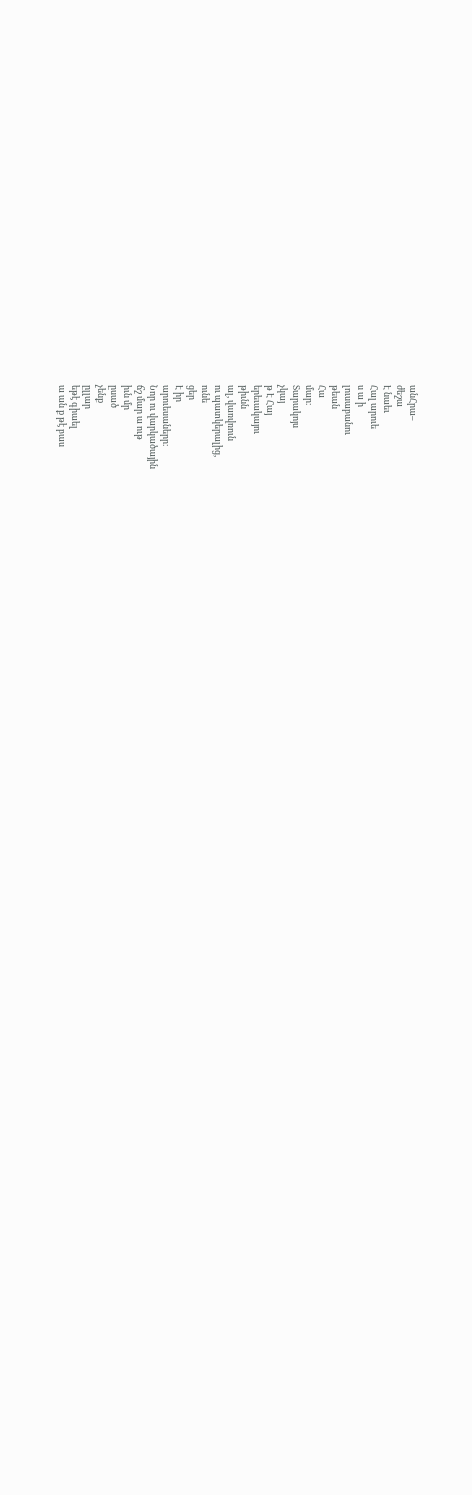անՀրա–
ժեշա
Է նաեւ
Հալ արուե
ս ա ի
լուսաբանու
թեան
Հա
մար։
Տարակոյս
չկայ
թ Է Հայ
երեւակայու
թիւնն
ալ, վառվռուն
ու պատկերալից,
ունե
ցեր
Է իր
արուեսաներր։
Նոր ու վարկածային
ճշ մար ա ութ
իւն մր
ըսած
չենք
ըլլար
եթէ գիաել
ա ան ք թէ բաս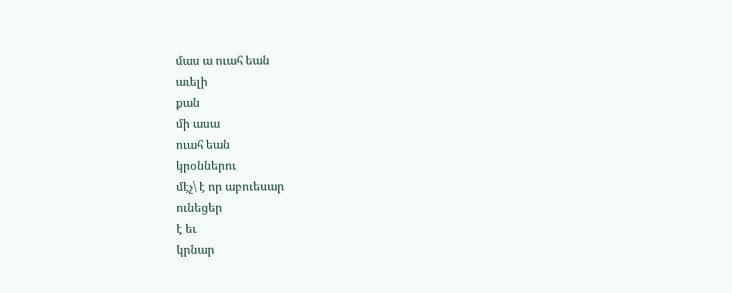մաս ա ուահ եան
աւելի
քան
մի ասա
ուահ եան
կրօններու
մէչ\ է որ աբուեսար
ունեցեր
է եւ
կրնար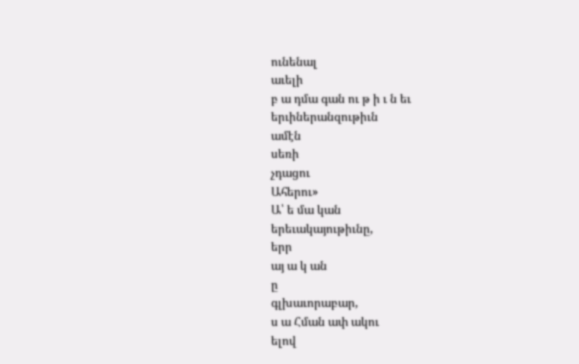ունենալ
աւելի
բ ա դմա գան ու թ ի ւ ն եւ
երւիներանզութիւն
ամէն
սեռի
չդացու
Ահերու»
Ա՝ ե մա կան
երեւակայութիւնը,
երր
այ ա կ ան
ը
գլխաւորաբար,
ս ա Հման ափ ակու
ելով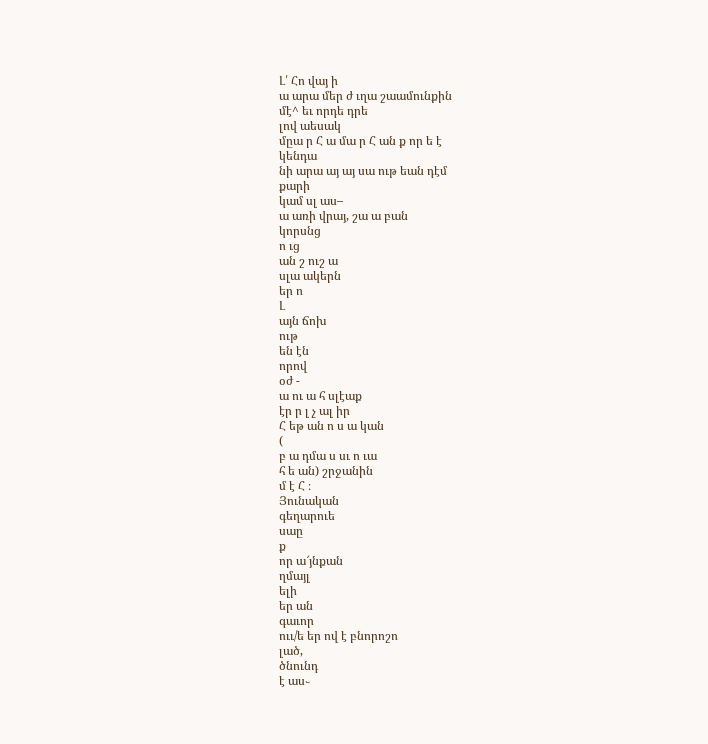Լ՛ Հո վայ ի
ա արա մեր ժ ւղա շաամունքին
մէ^ եւ որդե դրե
լով աեսակ
մըա ր Հ ա մա ր Հ ան ք որ ե է
կենդա
նի արա այ այ սա ութ եան դէմ
քարի
կամ սլ աս–
ա առի վրայ, շա ա բան
կորսնց
ո ւց
ան շ ուշ ա
սլա ակերն
եր ո
Լ
այն ճոխ
ութ
են էն
որով
օժ -
ա ու ա հ սլէաք
էր ր լ չ ալ իր
Հ եթ ան ո ս ա կան
(
բ ա դմա ս սւ ո ւա
հ ե ան) շրջանին
մ է Հ ։
Յունական
գեղարուե
սաը
ք
որ ա՜յնքան
ղմայլ
ելի
եր ան
գաւոր
ոււ/ե եր ով է բնորոշո
լած,
ծնունդ
է աս֊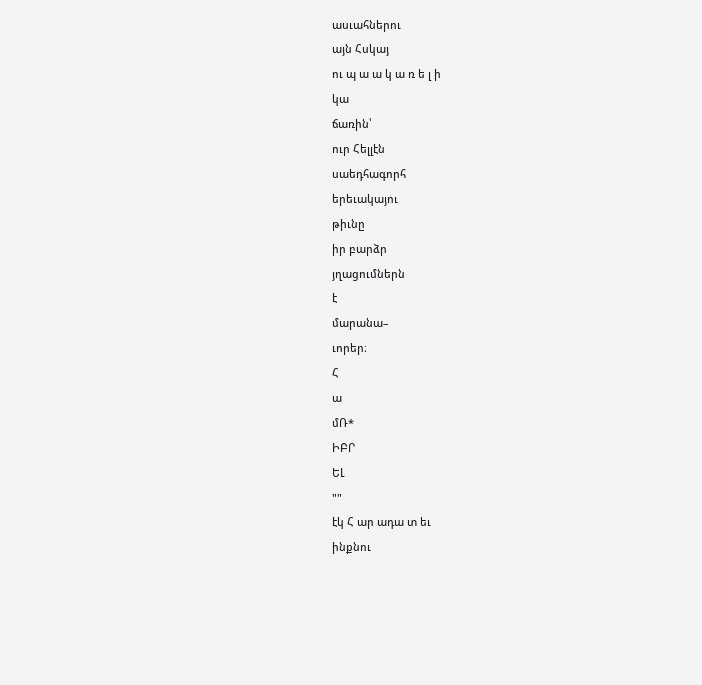ասւահներու
այն Հսկայ
ու պ ա ա կ ա ռ ե լ ի
կա
ճառին՝
ուր Հելլէն
սաեդհագորհ
երեւակայու
թիւնը
իր բարձր
յղացումներն
է
մարանա–
ւորեր։
Հ
ա
մՌ*
ԻԲՐ
ԵԼ
""
էկ Հ ար ադա տ եւ
ինքնու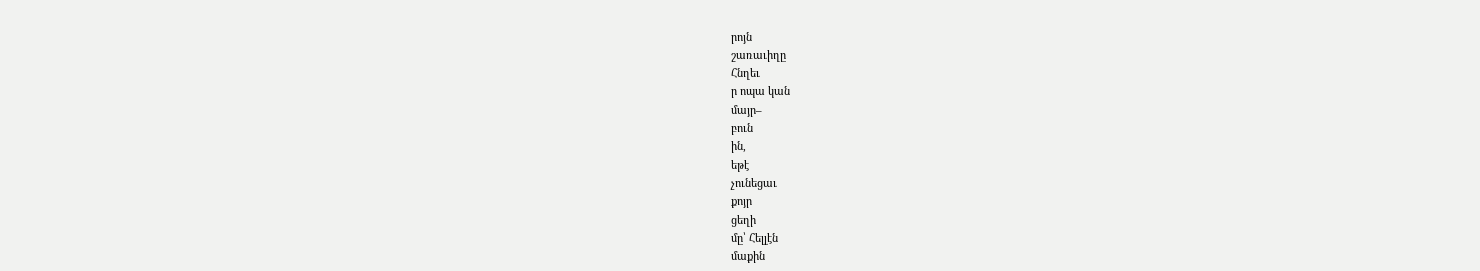րոյն
շառաւիղը
Հնղեւ
ր ոպա կան
մայր–
բուն
ին,
եթէ
չունեցաւ
քոյր
ցեղի
մը՝ Հելլէն
մաքին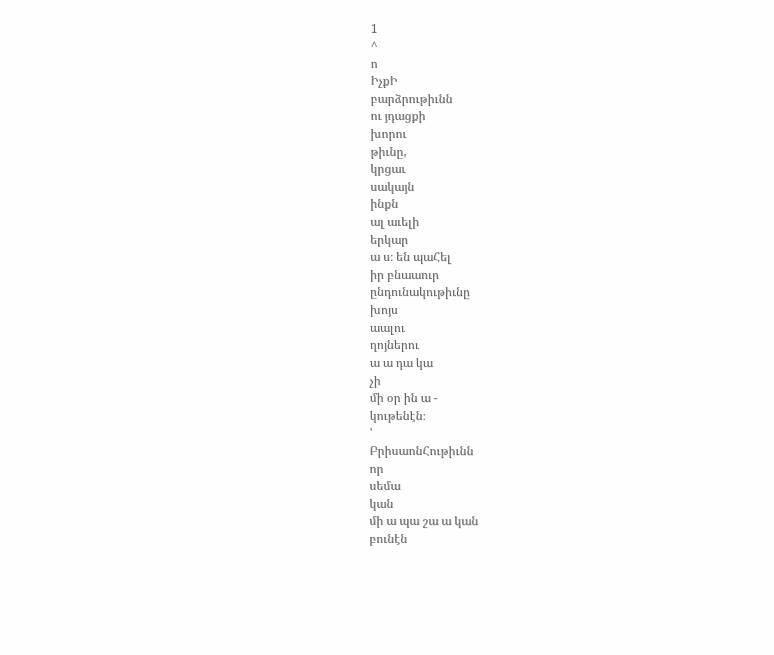1
^
ո
ԻչքԻ
բարձրութիւնն
ու յդացքի
խորու
թիւնը,
կրցաւ
սակայն
ինքն
ալ աւելի
երկար
ա ս։ են պաՀել
իր բնաաուր
ընդունակութիւնը
խոյս
աալու
ղոյներու
ա ա դա կա
չի
մի օր ին ա -
կութենէն։
՚
ԲրիսաոնՀութիւնն
որ
սեմա
կան
մի ա պա շա ա կան
բունէն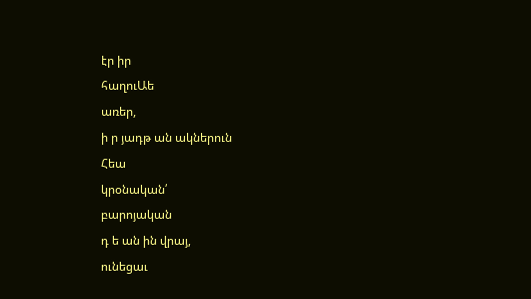էր իր
հաղուԱե
առեր,
ի ր յադթ ան ակներուն
Հեա
կրօնական՛
բարոյական
դ ե ան ին վրայ,
ունեցաւ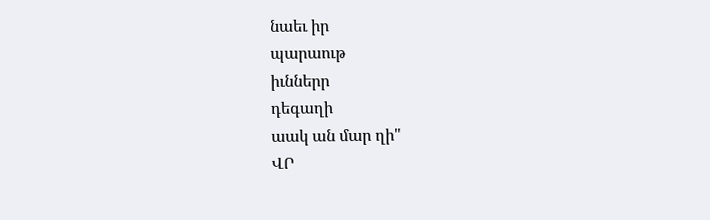նաեւ իր
պարաութ
իւններր
դեգաղի
աակ ան մար ղի"
ՎՐ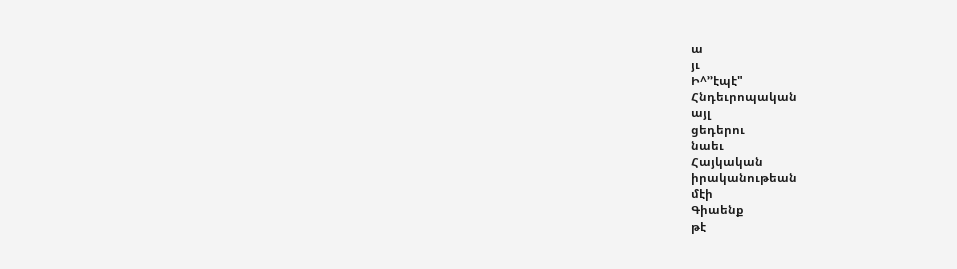ա
յւ
Ի^՚՚էպէ"
Հնդեւրոպական
այլ
ցեդերու
նաեւ
Հայկական
իրականութեան
մէի
Գիաենք
թէ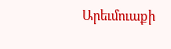Արեւմուաքի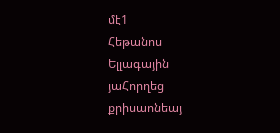մէ1
Հեթանոս
Ելլագային
յաՀորղեց
քրիսաոնեայ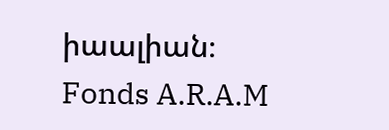իաալիան։
Fonds A.R.A.M